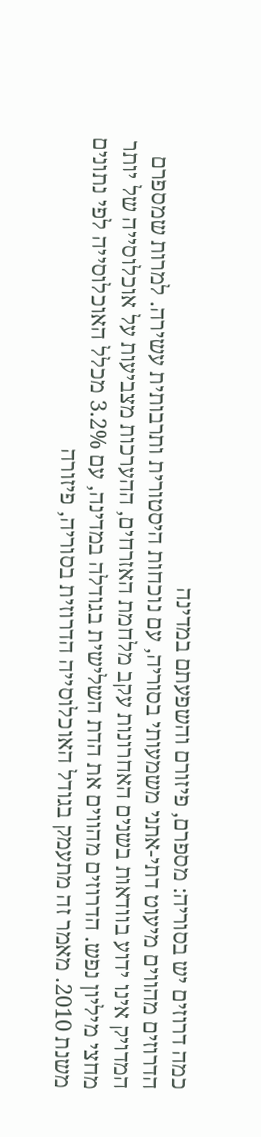כמה דרוזים יש בסוריה: מספרם, פיזורם והשפעתם במדינה
הדרוזים מהווים מיעוט דתי-אתני משמעותי בסוריה, עם נוכחות היסטורית ותרבותית עשירה. למרות שמספרם המדויק אינו ידוע בוודאות בשנים האחרונות עקב מלחמת האזרחים, ההערכות מצביעות על אוכלוסייה של יותר מחצי מיליון נפש. הדרוזים מהווים את הדת השלישית בגודלה במדינה, עם 3.2% מכלל האוכלוסייה לפי נתונים משנת 2010. מאמר זה מתעמק בגודל האוכלוסייה הדרוזית בסוריה, פיזורה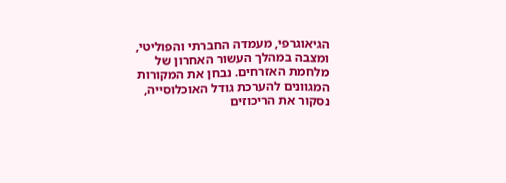הגיאוגרפי, מעמדה החברתי והפוליטי, ומצבה במהלך העשור האחרון של מלחמת האזרחים. נבחן את המקורות המגוונים להערכת גודל האוכלוסייה, נסקור את הריכוזים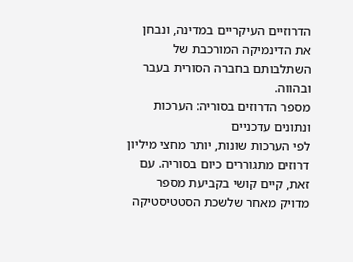הדרוזיים העיקריים במדינה, ונבחן את הדינמיקה המורכבת של השתלבותם בחברה הסורית בעבר ובהווה.
מספר הדרוזים בסוריה: הערכות ונתונים עדכניים
לפי הערכות שונות, יותר מחצי מיליון דרוזים מתגוררים כיום בסוריה. עם זאת, קיים קושי בקביעת מספר מדויק מאחר שלשכת הסטטיסטיקה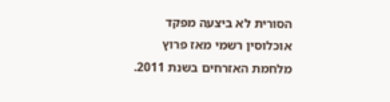הסורית לא ביצעה מפקד אוכלוסין רשמי מאז פרוץ מלחמת האזרחים בשנת 2011.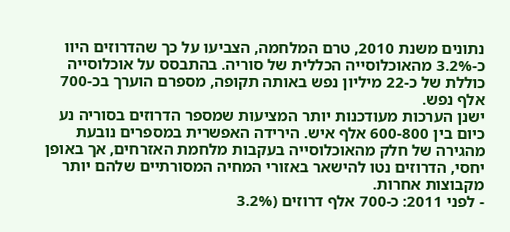נתונים משנת 2010, טרם המלחמה, הצביעו על כך שהדרוזים היוו כ-3.2% מהאוכלוסייה הכללית של סוריה. בהתבסס על אוכלוסייה כוללת של כ-22 מיליון נפש באותה תקופה, מספרם הוערך בכ-700 אלף נפש.
ישנן הערכות מעודכנות יותר המציעות שמספר הדרוזים בסוריה נע כיום בין 600-800 אלף איש. הירידה האפשרית במספרים נובעת מהגירה של חלק מהאוכלוסייה בעקבות מלחמת האזרחים, אך באופן יחסי, הדרוזים נטו להישאר באזורי המחיה המסורתיים שלהם יותר מקבוצות אחרות.
- לפני 2011: כ-700 אלף דרוזים (3.2%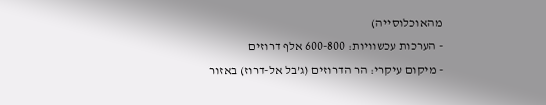מהאוכלוסייה)
- הערכות עכשוויות: 600-800 אלף דרוזים
- מיקום עיקרי: הר הדרוזים (ג’בל אל-דרוז) באזור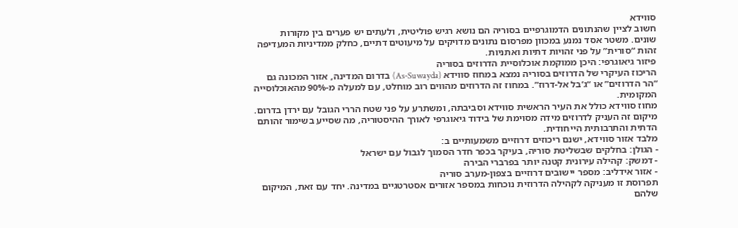סווידא
חשוב לציין שהנתונים הדמוגרפיים בסוריה הם נושא רגיש פוליטית, ולעתים יש פערים בין מקורות שונים. משטר אסד נמנע במכוון מפרסום נתונים מדויקים על מיעוטים דתיים, כחלק ממדיניות המעדיפה זהות “סורית” על פני זהויות דתיות ואתניות.
פיזור גיאוגרפי: היכן ממוקמת אוכלוסיית הדרוזים בסוריה
הריכוז העיקרי של הדרוזים בסוריה נמצא במחוז סווידא (As-Suwayda) בדרום המדינה, אזור המכונה גם “הר הדרוזים” או “ג’בל אל-דרוז”. במחוז זה הדרוזים מהווים רוב מוחלט, עם למעלה מ-90% מהאוכלוסייה המקומית.
מחוז סווידא כולל את העיר הראשית סווידא וסביבתה, ומשתרע על פני שטח הררי הגובל עם ירדן בדרום. מיקום זה העניק לדרוזים מידה מסוימת של בידוד גיאוגרפי לאורך ההיסטוריה, מה שסייע בשימור זהותם הדתית והתרבותית הייחודית.
מלבד אזור סווידא, ישנם ריכוזים דרוזיים משמעותיים ב:
- הגולן: בחלקים שבשליטת סוריה, בעיקר בכפר חדר הסמוך לגבול עם ישראל
- דמשק: קהילה עירונית קטנה יותר בפרברי הבירה
- אזור אידליב: מספר יישובים דרוזיים בצפון-מערב סוריה
תפרוסת זו מעניקה לקהילה הדרוזית נוכחות במספר אזורים אסטרטגיים במדינה. יחד עם זאת, המיקום שלהם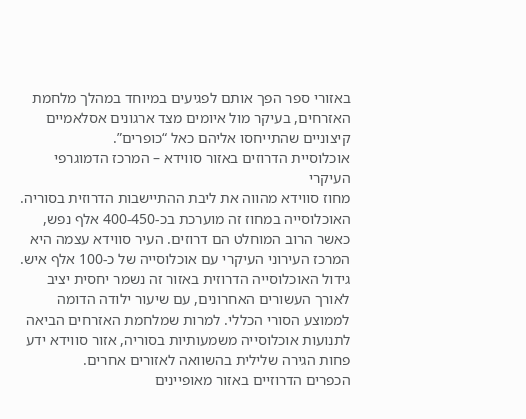באזורי ספר הפך אותם לפגיעים במיוחד במהלך מלחמת האזרחים, בעיקר מול איומים מצד ארגונים אסלאמיים קיצוניים שהתייחסו אליהם כאל “כופרים”.
אוכלוסיית הדרוזים באזור סווידא – המרכז הדמוגרפי העיקרי
מחוז סווידא מהווה את ליבת ההתיישבות הדרוזית בסוריה. האוכלוסייה במחוז זה מוערכת בכ-400-450 אלף נפש, כאשר הרוב המוחלט הם דרוזים. העיר סווידא עצמה היא המרכז העירוני העיקרי עם אוכלוסייה של כ-100 אלף איש.
גידול האוכלוסייה הדרוזית באזור זה נשמר יחסית יציב לאורך העשורים האחרונים, עם שיעור ילודה הדומה לממוצע הסורי הכללי. למרות שמלחמת האזרחים הביאה לתנועות אוכלוסייה משמעותיות בסוריה, אזור סווידא ידע פחות הגירה שלילית בהשוואה לאזורים אחרים.
הכפרים הדרוזיים באזור מאופיינים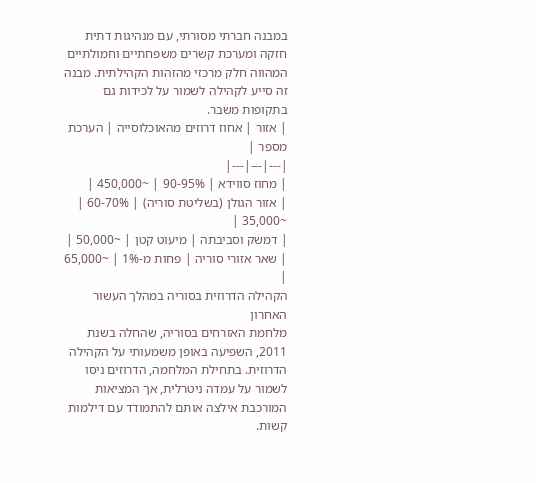במבנה חברתי מסורתי, עם מנהיגות דתית חזקה ומערכת קשרים משפחתיים וחמולתיים המהווה חלק מרכזי מהזהות הקהילתית. מבנה זה סייע לקהילה לשמור על לכידות גם בתקופות משבר.
| אזור | אחוז דרוזים מהאוכלוסייה | הערכת מספר |
|---|---|---|
| מחוז סווידא | 90-95% | ~450,000 |
| אזור הגולן (בשליטת סוריה) | 60-70% | ~35,000 |
| דמשק וסביבתה | מיעוט קטן | ~50,000 |
| שאר אזורי סוריה | פחות מ-1% | ~65,000 |
הקהילה הדרוזית בסוריה במהלך העשור האחרון
מלחמת האזרחים בסוריה, שהחלה בשנת 2011, השפיעה באופן משמעותי על הקהילה הדרוזית. בתחילת המלחמה, הדרוזים ניסו לשמור על עמדה ניטרלית, אך המציאות המורכבת אילצה אותם להתמודד עם דילמות קשות.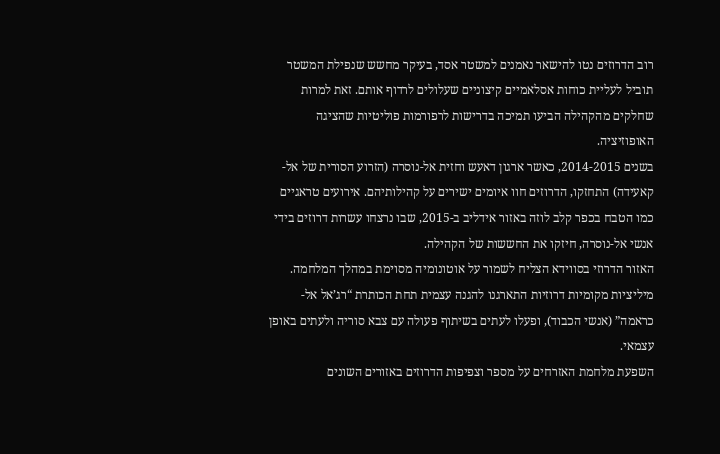רוב הדרוזים נטו להישאר נאמנים למשטר אסד, בעיקר מחשש שנפילת המשטר תוביל לעליית כוחות אסלאמיים קיצוניים שעלולים לרדוף אותם. זאת למרות שחלקים מהקהילה הביעו תמיכה בדרישות לרפורמות פוליטיות שהציגה האופוזיציה.
בשנים 2014-2015, כאשר ארגון דאעש וחזית אל-נוסרה (הזרוע הסורית של אל-קאעידה) התחזקו, הדרוזים חוו איומים ישירים על קהילותיהם. אירועים טראגיים כמו הטבח בכפר קלב לוזה באזור אידליב ב-2015, שבו נרצחו עשרות דרוזים בידי אנשי אל-נוסרה, חיזקו את החששות של הקהילה.
האזור הדרוזי בסווידא הצליח לשמור על אוטונומיה מסוימת במהלך המלחמה. מיליציות מקומיות דרוזיות התארגנו להגנה עצמית תחת הכותרת “רג’אל אל-כראמה” (אנשי הכבוד), ופעלו לעתים בשיתוף פעולה עם צבא סוריה ולעתים באופן עצמאי.
השפעת מלחמת האזרחים על מספר וצפיפות הדרוזים באזורים השונים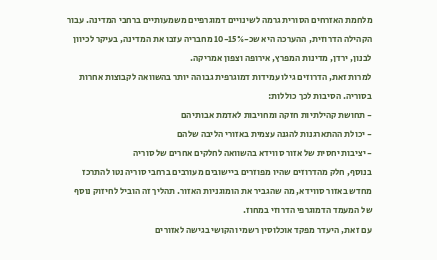מלחמת האזרחים הסורית גרמה לשינויים דמוגרפיים משמעותיים ברחבי המדינה. עבור הקהילה הדרוזית, ההערכה היא שכ-10-15% מחבריה עזבו את המדינה, בעיקר לכיוון לבנון, ירדן, מדינות המפרץ, אירופה וצפון אמריקה.
למרות זאת, הדרוזים גילו עמידות דמוגרפית גבוהה יותר בהשוואה לקבוצות אחרות בסוריה. הסיבות לכך כוללות:
- תחושת קהילתיות חזקה ומחויבות לאדמת אבותיהם
- יכולת ההתארגנות להגנה עצמית באזורי הליבה שלהם
- יציבות יחסית של אזור סווידא בהשוואה לחלקים אחרים של סוריה
בנוסף, חלק מהדרוזים שהיו מפוזרים ביישובים מעורבים ברחבי סוריה נטו להתרכז מחדש באזור סווידא, מה שהגביר את הומוגניות האזור. תהליך זה הוביל לחיזוק נוסף של המעמד הדמוגרפי הדרוזי במחוז.
עם זאת, היעדר מפקד אוכלוסין רשמי והקושי בגישה לאזורים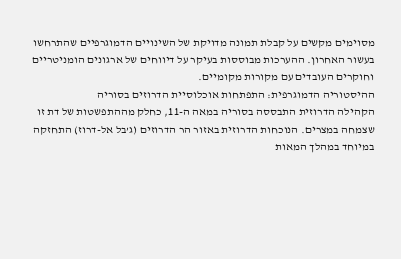מסוימים מקשים על קבלת תמונה מדויקת של השינויים הדמוגרפיים שהתרחשו בעשור האחרון. ההערכות מבוססות בעיקר על דיווחים של ארגונים הומניטריים וחוקרים העובדים עם מקורות מקומיים.
ההיסטוריה הדמוגרפית: התפתחות אוכלוסיית הדרוזים בסוריה
הקהילה הדרוזית התבססה בסוריה במאה ה-11, כחלק מההתפשטות של דת זו שצמחה במצרים. הנוכחות הדרוזית באזור הר הדרוזים (ג’בל אל-דרוז) התחזקה במיוחד במהלך המאות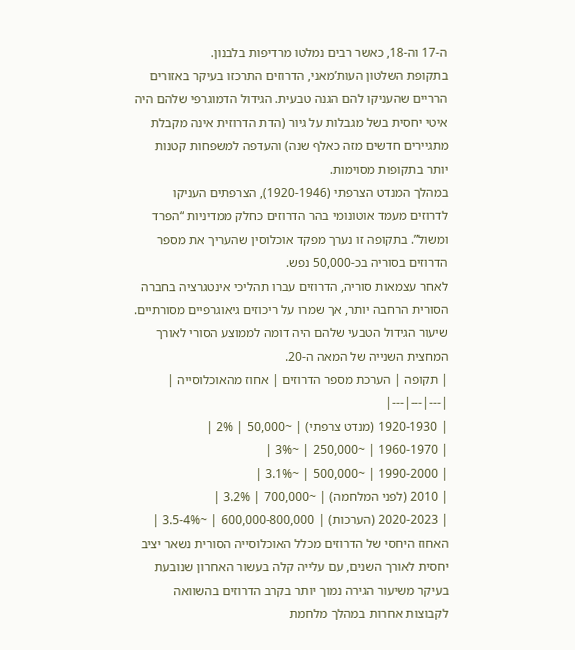ה-17 וה-18, כאשר רבים נמלטו מרדיפות בלבנון.
בתקופת השלטון העות’מאני, הדרוזים התרכזו בעיקר באזורים הרריים שהעניקו להם הגנה טבעית. הגידול הדמוגרפי שלהם היה איטי יחסית בשל מגבלות על גיור (הדת הדרוזית אינה מקבלת מתגיירים חדשים מזה כאלף שנה) והעדפה למשפחות קטנות יותר בתקופות מסוימות.
במהלך המנדט הצרפתי (1920-1946), הצרפתים העניקו לדרוזים מעמד אוטונומי בהר הדרוזים כחלק ממדיניות “הפרד ומשול”. בתקופה זו נערך מפקד אוכלוסין שהעריך את מספר הדרוזים בסוריה בכ-50,000 נפש.
לאחר עצמאות סוריה, הדרוזים עברו תהליכי אינטגרציה בחברה הסורית הרחבה יותר, אך שמרו על ריכוזים גיאוגרפיים מסורתיים. שיעור הגידול הטבעי שלהם היה דומה לממוצע הסורי לאורך המחצית השנייה של המאה ה-20.
| תקופה | הערכת מספר הדרוזים | אחוז מהאוכלוסייה |
|---|---|---|
| 1920-1930 (מנדט צרפתי) | ~50,000 | 2% |
| 1960-1970 | ~250,000 | ~3% |
| 1990-2000 | ~500,000 | ~3.1% |
| 2010 (לפני המלחמה) | ~700,000 | 3.2% |
| 2020-2023 (הערכות) | 600,000-800,000 | ~3.5-4% |
האחוז היחסי של הדרוזים מכלל האוכלוסייה הסורית נשאר יציב יחסית לאורך השנים, עם עלייה קלה בעשור האחרון שנובעת בעיקר משיעור הגירה נמוך יותר בקרב הדרוזים בהשוואה לקבוצות אחרות במהלך מלחמת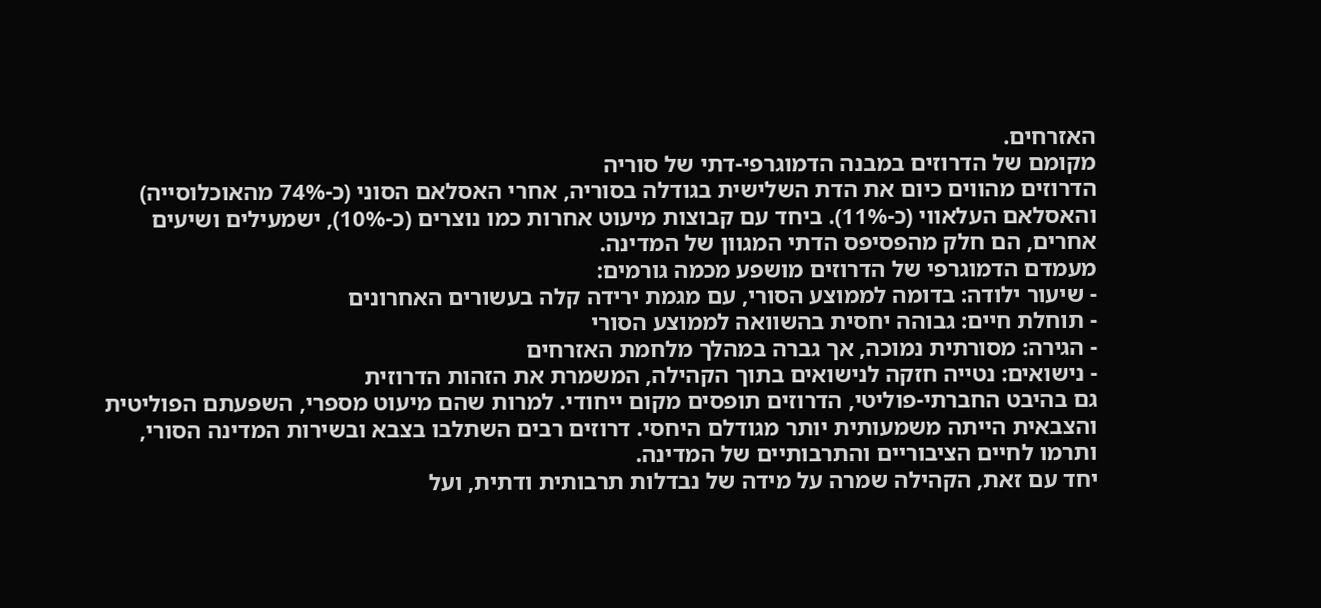האזרחים.
מקומם של הדרוזים במבנה הדמוגרפי-דתי של סוריה
הדרוזים מהווים כיום את הדת השלישית בגודלה בסוריה, אחרי האסלאם הסוני (כ-74% מהאוכלוסייה) והאסלאם העלאווי (כ-11%). ביחד עם קבוצות מיעוט אחרות כמו נוצרים (כ-10%), ישמעילים ושיעים אחרים, הם חלק מהפסיפס הדתי המגוון של המדינה.
מעמדם הדמוגרפי של הדרוזים מושפע מכמה גורמים:
- שיעור ילודה: בדומה לממוצע הסורי, עם מגמת ירידה קלה בעשורים האחרונים
- תוחלת חיים: גבוהה יחסית בהשוואה לממוצע הסורי
- הגירה: מסורתית נמוכה, אך גברה במהלך מלחמת האזרחים
- נישואים: נטייה חזקה לנישואים בתוך הקהילה, המשמרת את הזהות הדרוזית
גם בהיבט החברתי-פוליטי, הדרוזים תופסים מקום ייחודי. למרות שהם מיעוט מספרי, השפעתם הפוליטית והצבאית הייתה משמעותית יותר מגודלם היחסי. דרוזים רבים השתלבו בצבא ובשירות המדינה הסורי, ותרמו לחיים הציבוריים והתרבותיים של המדינה.
יחד עם זאת, הקהילה שמרה על מידה של נבדלות תרבותית ודתית, ועל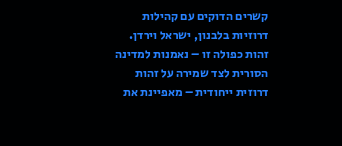קשרים הדוקים עם קהילות דרוזיות בלבנון, ישראל וירדן. זהות כפולה זו – נאמנות למדינה הסורית לצד שמירה על זהות דרוזית ייחודית – מאפיינת את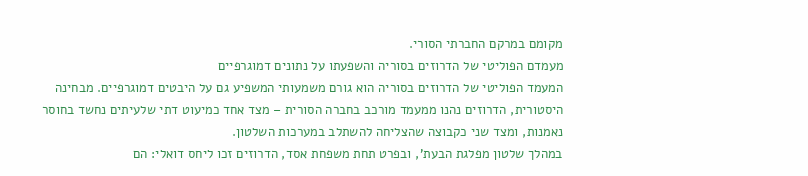מקומם במרקם החברתי הסורי.
מעמדם הפוליטי של הדרוזים בסוריה והשפעתו על נתונים דמוגרפיים
המעמד הפוליטי של הדרוזים בסוריה הוא גורם משמעותי המשפיע גם על היבטים דמוגרפיים. מבחינה היסטורית, הדרוזים נהנו ממעמד מורכב בחברה הסורית – מצד אחד כמיעוט דתי שלעיתים נחשד בחוסר נאמנות, ומצד שני כקבוצה שהצליחה להשתלב במערכות השלטון.
במהלך שלטון מפלגת הבעת’, ובפרט תחת משפחת אסד, הדרוזים זכו ליחס דואלי: הם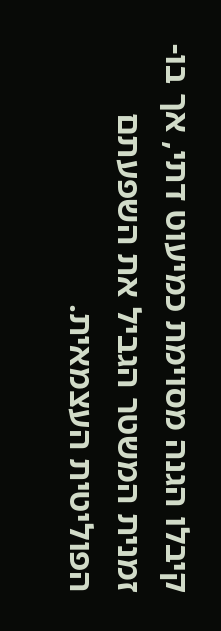קיבלו הגנה מסוימת כמיעוט דתי, אך בו-זמנית המשטר הגביל את השפעתם הפוליטית העצמאית.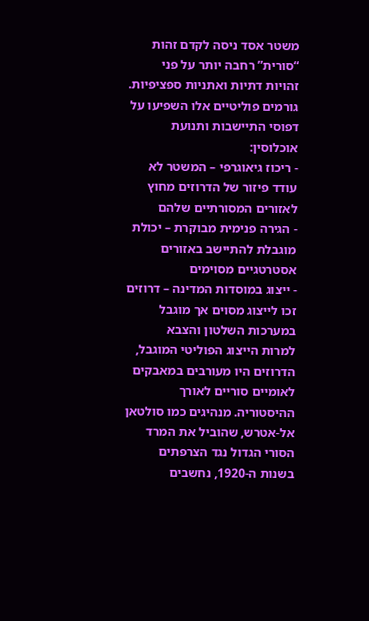משטר אסד ניסה לקדם זהות “סורית” רחבה יותר על פני זהויות דתיות ואתניות ספציפיות.
גורמים פוליטיים אלו השפיעו על דפוסי התיישבות ותנועת אוכלוסין:
- ריכוז גיאוגרפי – המשטר לא עודד פיזור של הדרוזים מחוץ לאזורים המסורתיים שלהם
- הגירה פנימית מבוקרת – יכולת מוגבלת להתיישב באזורים אסטרטגיים מסוימים
- ייצוג במוסדות המדינה – דרוזים זכו לייצוג מסוים אך מוגבל במערכות השלטון והצבא
למרות הייצוג הפוליטי המוגבל, הדרוזים היו מעורבים במאבקים לאומיים סוריים לאורך ההיסטוריה. מנהיגים כמו סולטאן אל-אטרש, שהוביל את המרד הסורי הגדול נגד הצרפתים בשנות ה-1920, נחשבים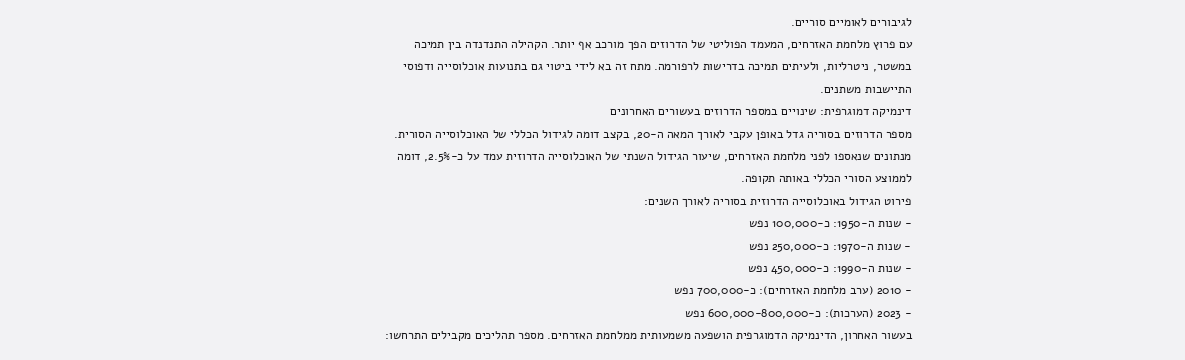לגיבורים לאומיים סוריים.
עם פרוץ מלחמת האזרחים, המעמד הפוליטי של הדרוזים הפך מורכב אף יותר. הקהילה התנדנדה בין תמיכה במשטר, ניטרליות, ולעיתים תמיכה בדרישות לרפורמה. מתח זה בא לידי ביטוי גם בתנועות אוכלוסייה ודפוסי התיישבות משתנים.
דינמיקה דמוגרפית: שינויים במספר הדרוזים בעשורים האחרונים
מספר הדרוזים בסוריה גדל באופן עקבי לאורך המאה ה-20, בקצב דומה לגידול הכללי של האוכלוסייה הסורית. מנתונים שנאספו לפני מלחמת האזרחים, שיעור הגידול השנתי של האוכלוסייה הדרוזית עמד על כ-2.5%, דומה לממוצע הסורי הכללי באותה תקופה.
פירוט הגידול באוכלוסייה הדרוזית בסוריה לאורך השנים:
- שנות ה-1950: כ-100,000 נפש
- שנות ה-1970: כ-250,000 נפש
- שנות ה-1990: כ-450,000 נפש
- 2010 (ערב מלחמת האזרחים): כ-700,000 נפש
- 2023 (הערכות): כ-600,000-800,000 נפש
בעשור האחרון, הדינמיקה הדמוגרפית הושפעה משמעותית ממלחמת האזרחים. מספר תהליכים מקבילים התרחשו: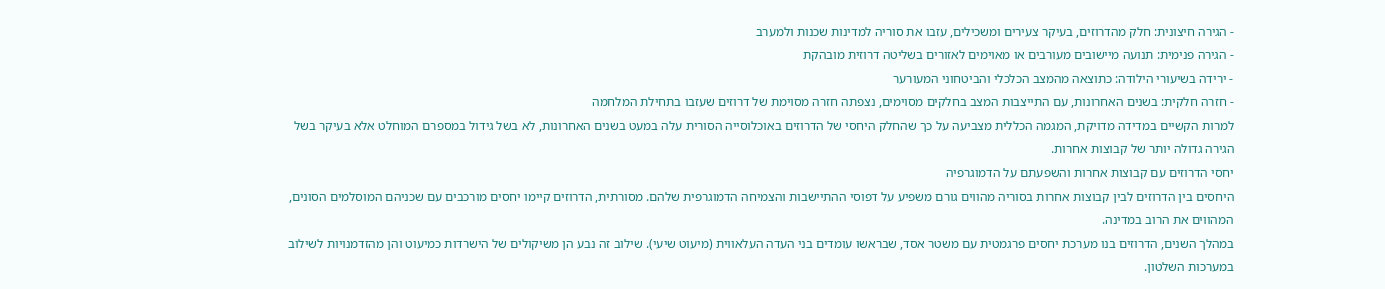- הגירה חיצונית: חלק מהדרוזים, בעיקר צעירים ומשכילים, עזבו את סוריה למדינות שכנות ולמערב
- הגירה פנימית: תנועה מיישובים מעורבים או מאוימים לאזורים בשליטה דרוזית מובהקת
- ירידה בשיעורי הילודה: כתוצאה מהמצב הכלכלי והביטחוני המעורער
- חזרה חלקית: בשנים האחרונות, עם התייצבות המצב בחלקים מסוימים, נצפתה חזרה מסוימת של דרוזים שעזבו בתחילת המלחמה
למרות הקשיים במדידה מדויקת, המגמה הכללית מצביעה על כך שהחלק היחסי של הדרוזים באוכלוסייה הסורית עלה במעט בשנים האחרונות, לא בשל גידול במספרם המוחלט אלא בעיקר בשל הגירה גדולה יותר של קבוצות אחרות.
יחסי הדרוזים עם קבוצות אחרות והשפעתם על הדמוגרפיה
היחסים בין הדרוזים לבין קבוצות אחרות בסוריה מהווים גורם משפיע על דפוסי ההתיישבות והצמיחה הדמוגרפית שלהם. מסורתית, הדרוזים קיימו יחסים מורכבים עם שכניהם המוסלמים הסונים, המהווים את הרוב במדינה.
במהלך השנים, הדרוזים בנו מערכת יחסים פרגמטית עם משטר אסד, שבראשו עומדים בני העדה העלאווית (מיעוט שיעי). שילוב זה נבע הן משיקולים של הישרדות כמיעוט והן מהזדמנויות לשילוב במערכות השלטון.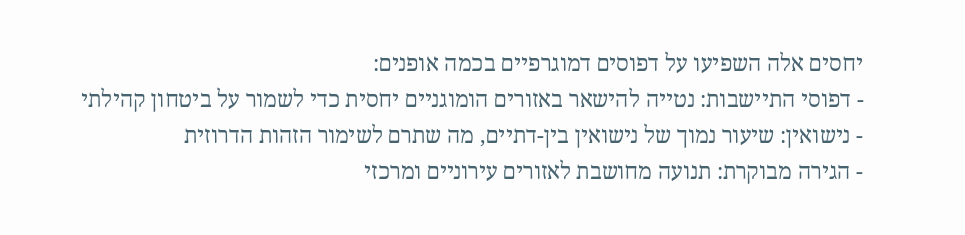יחסים אלה השפיעו על דפוסים דמוגרפיים בכמה אופנים:
- דפוסי התיישבות: נטייה להישאר באזורים הומוגניים יחסית כדי לשמור על ביטחון קהילתי
- נישואין: שיעור נמוך של נישואין בין-דתיים, מה שתרם לשימור הזהות הדרוזית
- הגירה מבוקרת: תנועה מחושבת לאזורים עירוניים ומרכזי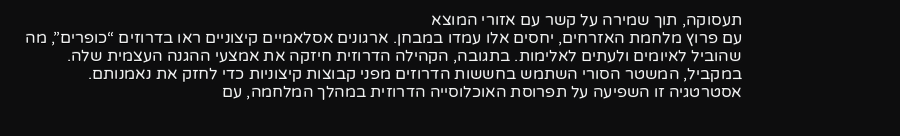תעסוקה, תוך שמירה על קשר עם אזורי המוצא
עם פרוץ מלחמת האזרחים, יחסים אלו עמדו במבחן. ארגונים אסלאמיים קיצוניים ראו בדרוזים “כופרים”, מה שהוביל לאיומים ולעתים לאלימות. בתגובה, הקהילה הדרוזית חיזקה את אמצעי ההגנה העצמית שלה.
במקביל, המשטר הסורי השתמש בחששות הדרוזים מפני קבוצות קיצוניות כדי לחזק את נאמנותם. אסטרטגיה זו השפיעה על תפרוסת האוכלוסייה הדרוזית במהלך המלחמה, עם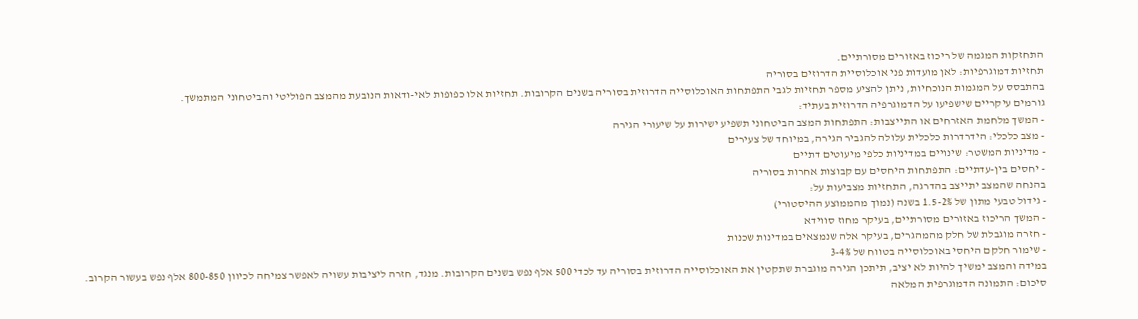התחזקות המגמה של ריכוז באזורים מסורתיים.
תחזיות דמוגרפיות: לאן מועדות פני אוכלוסיית הדרוזים בסוריה
בהתבסס על המגמות הנוכחיות, ניתן להציע מספר תחזיות לגבי התפתחות האוכלוסייה הדרוזית בסוריה בשנים הקרובות. תחזיות אלו כפופות לאי-ודאות הנובעת מהמצב הפוליטי והביטחוני המתמשך.
גורמים עיקריים שישפיעו על הדמוגרפיה הדרוזית בעתיד:
- המשך מלחמת האזרחים או התייצבות: התפתחות המצב הביטחוני תשפיע ישירות על שיעורי הגירה
- מצב כלכלי: הידרדרות כלכלית עלולה להגביר הגירה, במיוחד של צעירים
- מדיניות המשטר: שינויים במדיניות כלפי מיעוטים דתיים
- יחסים בין-עדתיים: התפתחות היחסים עם קבוצות אחרות בסוריה
בהנחה שהמצב יתייצב בהדרגה, התחזיות מצביעות על:
- גידול טבעי מתון של 1.5-2% בשנה (נמוך מהממוצע ההיסטורי)
- המשך הריכוז באזורים מסורתיים, בעיקר מחוז סווידא
- חזרה מוגבלת של חלק מהמהגרים, בעיקר אלה שנמצאים במדינות שכנות
- שימור חלקם היחסי באוכלוסייה בטווח של 3-4%
במידה והמצב ימשיך להיות לא יציב, תיתכן הגירה מוגברת שתקטין את האוכלוסייה הדרוזית בסוריה עד לכדי 500 אלף נפש בשנים הקרובות. מנגד, חזרה ליציבות עשויה לאפשר צמיחה לכיוון 800-850 אלף נפש בעשור הקרוב.
סיכום: התמונה הדמוגרפית המלאה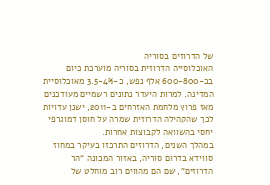של הדרוזים בסוריה
האוכלוסייה הדרוזית בסוריה מוערכת כיום בכ-600-800 אלף נפש, כ-3.5-4% מאוכלוסיית המדינה. למרות היעדר נתונים רשמיים מעודכנים מאז פרוץ מלחמת האזרחים ב-2011, ישנן עדויות לכך שהקהילה הדרוזית שמרה על חוסן דמוגרפי יחסי בהשוואה לקבוצות אחרות.
במהלך השנים, הדרוזים התרכזו בעיקר במחוז סווידא בדרום סוריה, באזור המכונה “הר הדרוזים”, שם הם מהווים רוב מוחלט של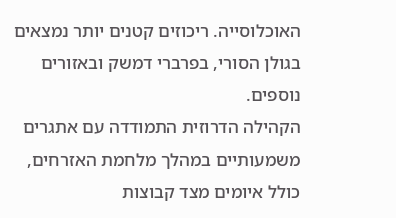האוכלוסייה. ריכוזים קטנים יותר נמצאים בגולן הסורי, בפרברי דמשק ובאזורים נוספים.
הקהילה הדרוזית התמודדה עם אתגרים משמעותיים במהלך מלחמת האזרחים, כולל איומים מצד קבוצות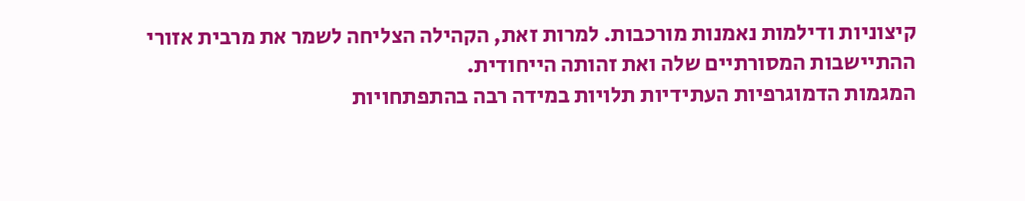קיצוניות ודילמות נאמנות מורכבות. למרות זאת, הקהילה הצליחה לשמר את מרבית אזורי ההתיישבות המסורתיים שלה ואת זהותה הייחודית.
המגמות הדמוגרפיות העתידיות תלויות במידה רבה בהתפתחויות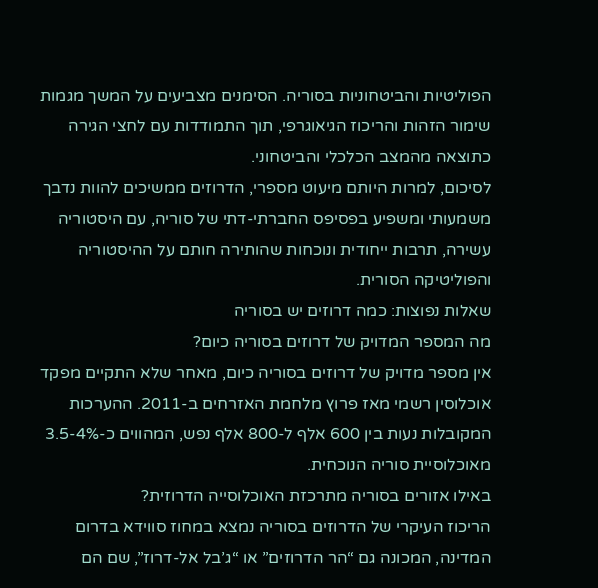הפוליטיות והביטחוניות בסוריה. הסימנים מצביעים על המשך מגמות שימור הזהות והריכוז הגיאוגרפי, תוך התמודדות עם לחצי הגירה כתוצאה מהמצב הכלכלי והביטחוני.
לסיכום, למרות היותם מיעוט מספרי, הדרוזים ממשיכים להוות נדבך משמעותי ומשפיע בפסיפס החברתי-דתי של סוריה, עם היסטוריה עשירה, תרבות ייחודית ונוכחות שהותירה חותם על ההיסטוריה והפוליטיקה הסורית.
שאלות נפוצות: כמה דרוזים יש בסוריה
מה המספר המדויק של דרוזים בסוריה כיום?
אין מספר מדויק של דרוזים בסוריה כיום, מאחר שלא התקיים מפקד אוכלוסין רשמי מאז פרוץ מלחמת האזרחים ב-2011. ההערכות המקובלות נעות בין 600 אלף ל-800 אלף נפש, המהווים כ-3.5-4% מאוכלוסיית סוריה הנוכחית.
באילו אזורים בסוריה מתרכזת האוכלוסייה הדרוזית?
הריכוז העיקרי של הדרוזים בסוריה נמצא במחוז סווידא בדרום המדינה, המכונה גם “הר הדרוזים” או “ג’בל אל-דרוז”, שם הם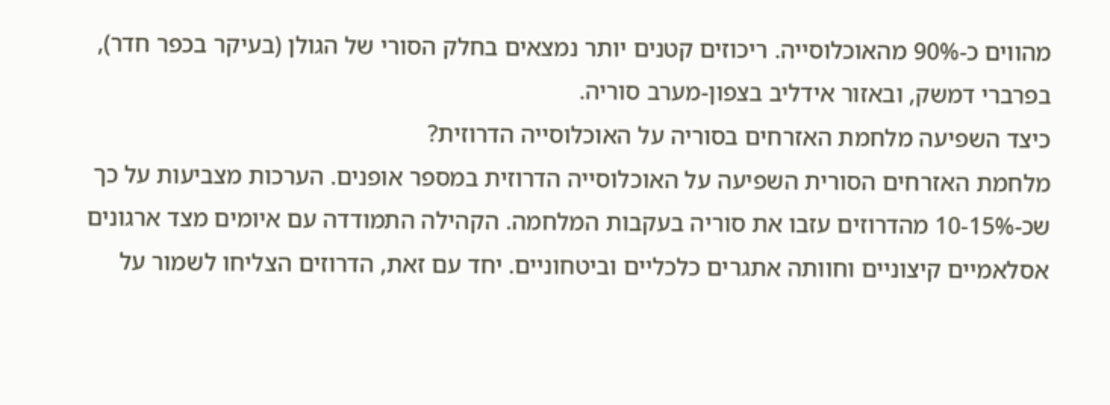מהווים כ-90% מהאוכלוסייה. ריכוזים קטנים יותר נמצאים בחלק הסורי של הגולן (בעיקר בכפר חדר), בפרברי דמשק, ובאזור אידליב בצפון-מערב סוריה.
כיצד השפיעה מלחמת האזרחים בסוריה על האוכלוסייה הדרוזית?
מלחמת האזרחים הסורית השפיעה על האוכלוסייה הדרוזית במספר אופנים. הערכות מצביעות על כך שכ-10-15% מהדרוזים עזבו את סוריה בעקבות המלחמה. הקהילה התמודדה עם איומים מצד ארגונים אסלאמיים קיצוניים וחוותה אתגרים כלכליים וביטחוניים. יחד עם זאת, הדרוזים הצליחו לשמור על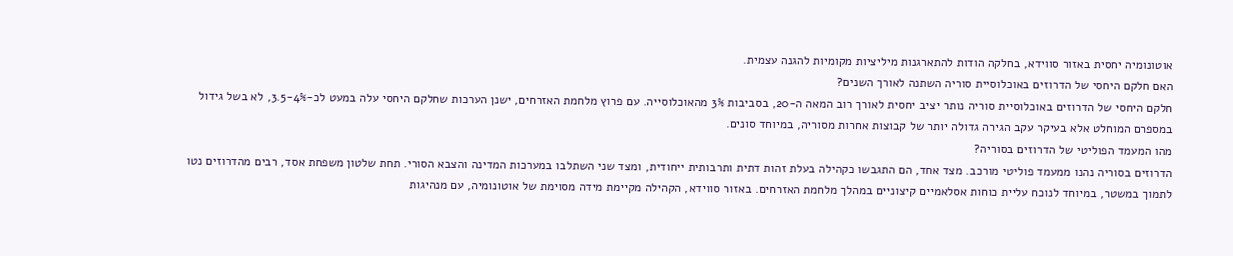אוטונומיה יחסית באזור סווידא, בחלקה הודות להתארגנות מיליציות מקומיות להגנה עצמית.
האם חלקם היחסי של הדרוזים באוכלוסיית סוריה השתנה לאורך השנים?
חלקם היחסי של הדרוזים באוכלוסיית סוריה נותר יציב יחסית לאורך רוב המאה ה-20, בסביבות 3% מהאוכלוסייה. עם פרוץ מלחמת האזרחים, ישנן הערכות שחלקם היחסי עלה במעט לכ-3.5-4%, לא בשל גידול במספרם המוחלט אלא בעיקר עקב הגירה גדולה יותר של קבוצות אחרות מסוריה, במיוחד סונים.
מהו המעמד הפוליטי של הדרוזים בסוריה?
הדרוזים בסוריה נהנו ממעמד פוליטי מורכב. מצד אחד, הם התגבשו כקהילה בעלת זהות דתית ותרבותית ייחודית, ומצד שני השתלבו במערכות המדינה והצבא הסורי. תחת שלטון משפחת אסד, רבים מהדרוזים נטו לתמוך במשטר, במיוחד לנוכח עליית כוחות אסלאמיים קיצוניים במהלך מלחמת האזרחים. באזור סווידא, הקהילה מקיימת מידה מסוימת של אוטונומיה, עם מנהיגות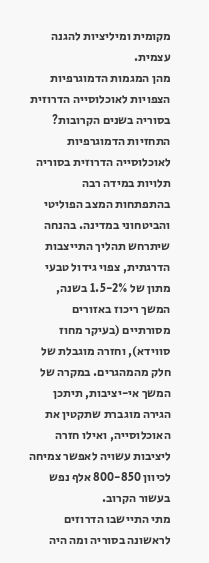מקומית ומיליציות להגנה עצמית.
מהן המגמות הדמוגרפיות הצפויות לאוכלוסייה הדרוזית בסוריה בשנים הקרובות?
התחזיות הדמוגרפיות לאוכלוסייה הדרוזית בסוריה תלויות במידה רבה בהתפתחות המצב הפוליטי והביטחוני במדינה. בהנחה שיתרחש תהליך התייצבות הדרגתית, צפוי גידול טבעי מתון של 1.5-2% בשנה, המשך ריכוז באזורים מסורתיים (בעיקר מחוז סווידא), וחזרה מוגבלת של חלק מהמהגרים. במקרה של המשך אי-יציבות, תיתכן הגירה מוגברת שתקטין את האוכלוסייה, ואילו חזרה ליציבות עשויה לאפשר צמיחה לכיוון 800-850 אלף נפש בעשור הקרוב.
מתי התיישבו הדרוזים לראשונה בסוריה ומה היה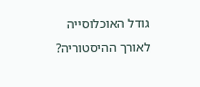גודל האוכלוסייה לאורך ההיסטוריה?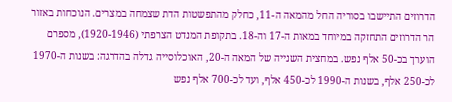הדרוזים התיישבו בסוריה החל מהמאה ה-11, כחלק מהתפשטות הדת שצמחה במצרים. הנוכחות באזור הר הדרוזים התחזקה במיוחד במאות ה-17 וה-18. בתקופת המנדט הצרפתי (1920-1946), מספרם הוערך בכ-50 אלף נפש. במחצית השנייה של המאה ה-20, האוכלוסייה גדלה בהדרגה: בשנות ה-1970 לכ-250 אלף, בשנות ה-1990 לכ-450 אלף, ועד לכ-700 אלף נפש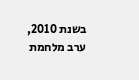בשנת 2010, ערב מלחמת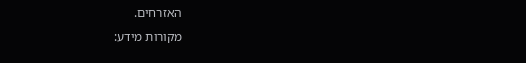האזרחים.
מקורות מידע: